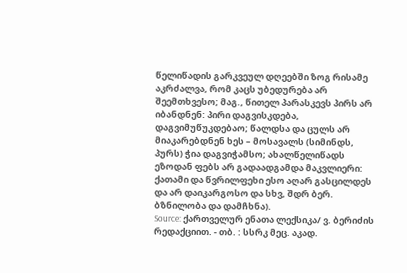წელიწადის გარკვეულ დღეებში ზოგ რისამე აკრძალვა, რომ კაცს უბედურება არ შეემთხვესო; მაგ., წითელ პარასკევს პირს არ იბანდნენ: პირი დაგვისკდება, დაგვიმუწუკდებაო; წალდსა და ცულს არ მიაკარებდნენ ხეს – მოსავალს (სიმინდს, პურს) ჭია დაგვიჭამსო; ახალწელიწადს ეზოდან ფებს არ გადაადგამდა მაკვლიერი: ქათამი და წვრილფეხი ესო აღარ გასცილდეს და არ დაიკარგოსო და სხვ, შდრ ბერ. ბზნილობა და დამჩხნა).
Source: ქართველურ ენათა ლექსიკა/ ვ. ბერიძის რედაქციით. - თბ. : სსრკ მეც. აკად.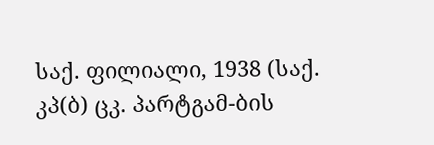საქ. ფილიალი, 1938 (საქ. კპ(ბ) ცკ. პარტგამ-ბის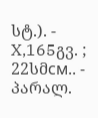სტ.). - X,165გვ. ; 22სმсм.. - პარალ.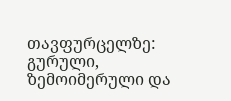თავფურცელზე: გურული, ზემოიმერული და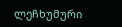ლეჩხუმური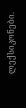ლექსიკონები.